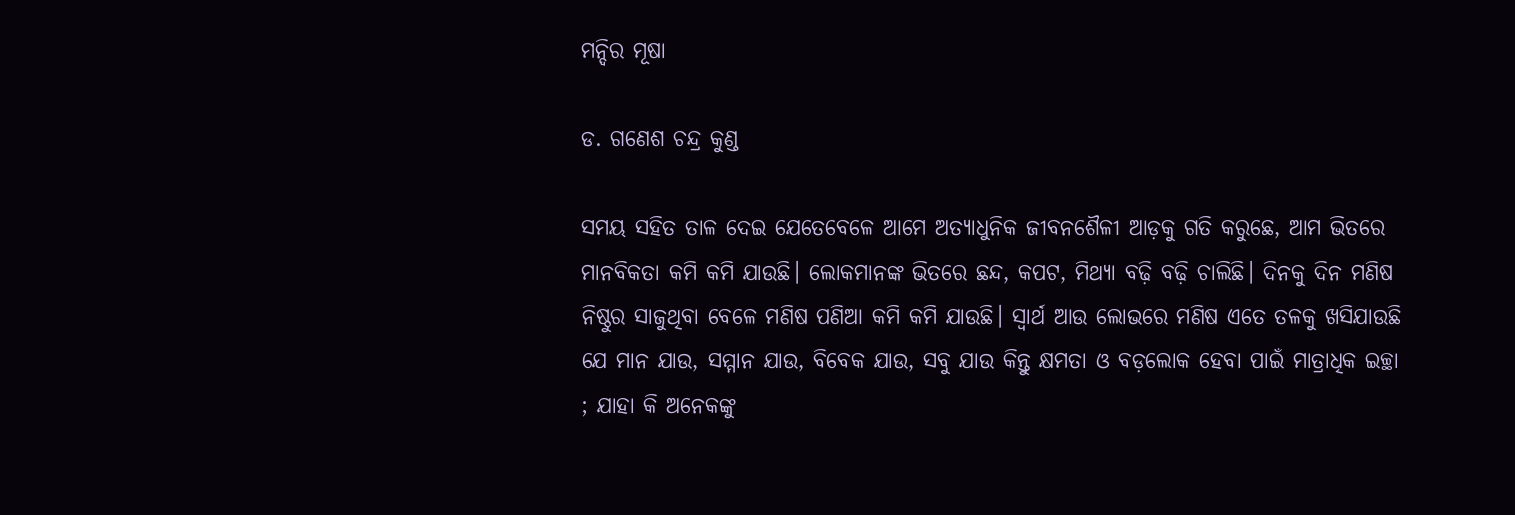ମନ୍ଦିର ମୂଷା

ଡ. ଗଣେଶ ଚନ୍ଦ୍ର କୁଣ୍ଡ

ସମୟ ସହିତ ତାଳ ଦେଇ ଯେତେବେଳେ ଆମେ ଅତ୍ୟାଧୁନିକ ଜୀବନଶୈଳୀ ଆଡ଼କୁ ଗତି କରୁଛେ, ଆମ ଭିତରେ ମାନବିକତା କମି କମି ଯାଉଛି। ଲୋକମାନଙ୍କ ଭିତରେ ଛନ୍ଦ, କପଟ, ମିଥ୍ୟା ବଢ଼ି ବଢ଼ି ଚାଲିଛି। ଦିନକୁ ଦିନ ମଣିଷ ନିଷ୍ଠୁର ସାଜୁଥିବା ବେଳେ ମଣିଷ ପଣିଆ କମି କମି ଯାଉଛି। ସ୍ବାର୍ଥ ଆଉ ଲୋଭରେ ମଣିଷ ଏତେ ତଳକୁ ଖସିଯାଉଛି ଯେ ମାନ ଯାଉ, ସମ୍ମାନ ଯାଉ, ବିବେକ ଯାଉ, ସବୁ ଯାଉ କିନ୍ତୁ କ୍ଷମତା ଓ ବଡ଼ଲୋକ ହେବା ପାଇଁ ମାତ୍ରାଧିକ ଇଚ୍ଛା ; ଯାହା କି ଅନେକଙ୍କୁ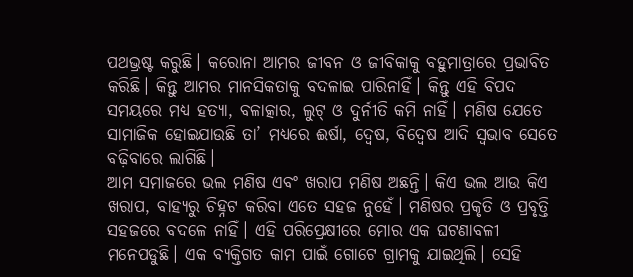ପଥଭ୍ରଷ୍ଟ କରୁଛି। କରୋନା ଆମର ଜୀବନ ଓ ଜୀବିକାକୁ ବହୁମାତ୍ରାରେ ପ୍ରଭାବିତ କରିଛି। କିନ୍ତୁ ଆମର ମାନସିକତାକୁ ବଦଳାଇ ପାରିନାହିଁ। କିନ୍ତୁ ଏହି ବିପଦ ସମୟରେ ମଧ୍ୟ ହତ୍ୟା, ବଳାତ୍କାର, ଲୁଟ୍‌ ଓ ଦୁର୍ନୀତି କମି ନାହିଁ। ମଣିଷ ଯେତେ ସାମାଜିକ ହୋଇଯାଉଛି ତା’ ମଧ୍ୟରେ ଈର୍ଷା, ଦ୍ୱେଷ, ବିଦ୍ୱେଷ ଆଦି ସ୍ବଭାବ ସେତେ ବଢ଼ିବାରେ ଲାଗିଛି।
ଆମ ସମାଜରେ ଭଲ ମଣିଷ ଏବଂ ଖରାପ ମଣିଷ ଅଛନ୍ତି। କିଏ ଭଲ ଆଉ କିଏ ଖରାପ, ବାହ୍ୟରୁ ଚିହ୍ନଟ କରିବା ଏତେ ସହଜ ନୁହେଁ। ମଣିଷର ପ୍ରକୃତି ଓ ପ୍ରବୃତ୍ତି ସହଜରେ ବଦଳେ ନାହିଁ। ଏହି ପରିପ୍ରେକ୍ଷୀରେ ମୋର ଏକ ଘଟଣାବଳୀ ମନେପଡୁଛି। ଏକ ବ୍ୟକ୍ତିଗତ କାମ ପାଇଁ ଗୋଟେ ଗ୍ରାମକୁ ଯାଇଥିଲି। ସେହି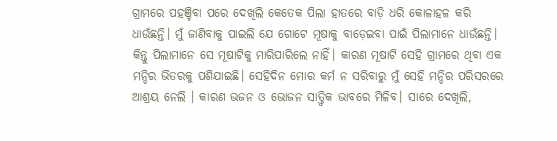ଗ୍ରାମରେ ପହଞ୍ଚିବା ପରେ ଦେଖିଲି କେତେକ ପିଲା ହାତରେ ବାଡ଼ି ଧରି କୋଳାହଳ କରି ଧାଉଁଛନ୍ତି। ମୁଁ ଜାଣିବାକୁ ପାଇଲି ଯେ ଗୋଟେ ମୂଷାକୁ ବାଡ଼େଇବା ପାଇଁ ପିଲାମାନେ ଧାଉଁଛନ୍ତି। କିନ୍ତୁ ପିଲାମାନେ ସେ ମୂଷାଟିକୁ ମାରିପାରିଲେ ନାହିଁ। କାରଣ ମୂଷାଟି ସେହି ଗ୍ରାମରେ ଥିବା ଏକ ମନ୍ଦିର ଭିତରକୁ ପଶିଯାଇଛି। ସେହିଦିନ ମୋର କର୍ମ ନ ସରିବାରୁ ମୁଁ ସେହି ମନ୍ଦିର ପରିସରରେ ଆଶ୍ରୟ ନେଲି । କାରଣ ଭଜନ ଓ ଭୋଜନ ସାତ୍ତ୍ୱିକ ଭାବରେ ମିଳିବ। ସାରେ ଦେଖିଲି,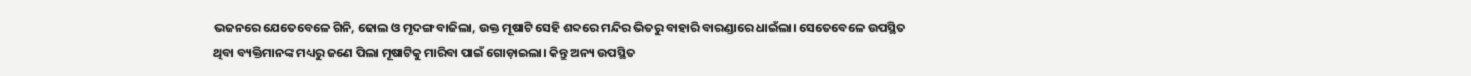ଭଜନରେ ଯେତେବେଳେ ଗିନି, ଢୋଲ ଓ ମୃଦଙ୍ଗ ବାଜିଲା, ଉକ୍ତ ମୂଷାଟି ସେହି ଶବ୍ଦରେ ମନ୍ଦିର ଭିତରୁ ବାହାରି ବାରଣ୍ଡାରେ ଧାଇଁଲା। ସେତେବେଳେ ଉପସ୍ଥିତ ଥିବା ବ୍ୟକ୍ତିମାନଙ୍କ ମଧ୍ୟରୁ ଜଣେ ପିଲା ମୂଷାଟିକୁ ମାରିବା ପାଇଁ ଗୋଡ଼ାଇଲା। କିନ୍ତୁ ଅନ୍ୟ ଉପସ୍ଥିତ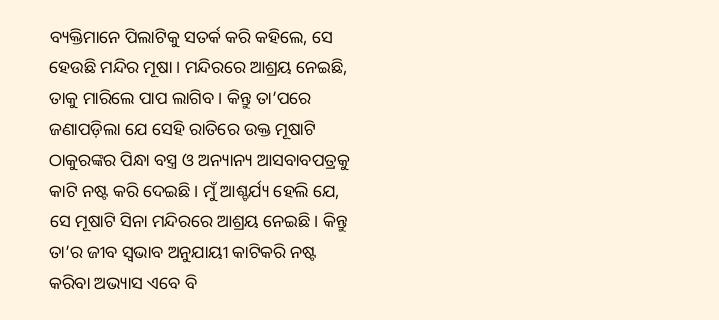ବ୍ୟକ୍ତିମାନେ ପିଲାଟିକୁ ସତର୍କ କରି କହିଲେ, ସେ ହେଉଛି ମନ୍ଦିର ମୂଷା। ମନ୍ଦିରରେ ଆଶ୍ରୟ ନେଇଛି, ତାକୁ ମାରିଲେ ପାପ ଲାଗିବ। କିନ୍ତୁ ତା’ପରେ ଜଣାପଡ଼ିଲା ଯେ ସେହି ରାତିରେ ଉକ୍ତ ମୂଷାଟି ଠାକୁରଙ୍କର ପିନ୍ଧା ବସ୍ତ୍ର ଓ ଅନ୍ୟାନ୍ୟ ଆସବାବପତ୍ରକୁ କାଟି ନଷ୍ଟ କରି ଦେଇଛି। ମୁଁ ଆଶ୍ଚର୍ଯ୍ୟ ହେଲି ଯେ, ସେ ମୂଷାଟି ସିନା ମନ୍ଦିରରେ ଆଶ୍ରୟ ନେଇଛି। କିନ୍ତୁ ତା’ର ଜୀବ ସ୍ବଭାବ ଅନୁଯାୟୀ କାଟିକରି ନଷ୍ଟ କରିବା ଅଭ୍ୟାସ ଏବେ ବି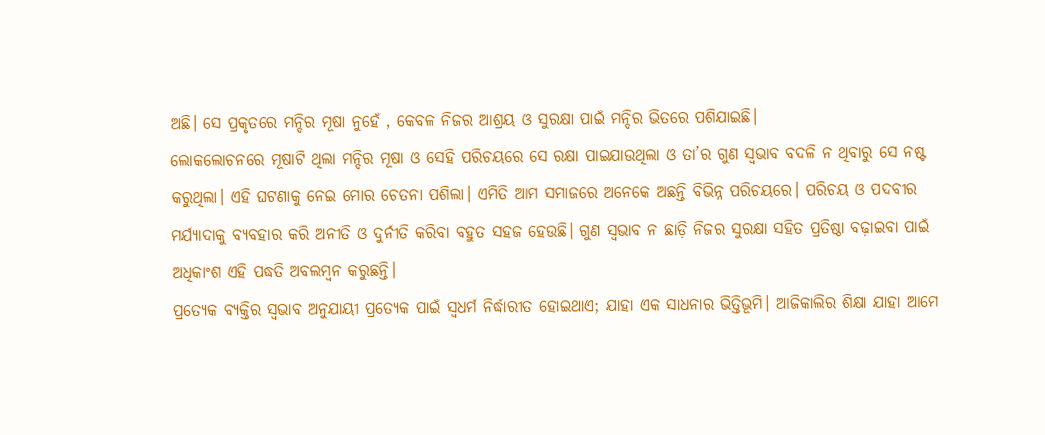ଅଛି। ସେ ପ୍ରକୃତରେ ମନ୍ଦିର ମୂଷା ନୁହେଁ , କେବଳ ନିଜର ଆଶ୍ରୟ ଓ ସୁରକ୍ଷା ପାଇଁ ମନ୍ଦିର ଭିତରେ ପଶିଯାଇଛି।
ଲୋକଲୋଚନରେ ମୂଷାଟି ଥିଲା ମନ୍ଦିର ମୂଷା ଓ ସେହି ପରିଚୟରେ ସେ ରକ୍ଷା ପାଇଯାଉଥିଲା ଓ ତା’ର ଗୁଣ ସ୍ବଭାବ ବଦଳି ନ ଥିବାରୁ ସେ ନଷ୍ଟ କରୁଥିଲା। ଏହି ଘଟଣାକୁ ନେଇ ମୋର ଚେତନା ପଶିଲା। ଏମିତି ଆମ ସମାଜରେ ଅନେକେ ଅଛନ୍ତି ବିଭିନ୍ନ ପରିଚୟରେ। ପରିଚୟ ଓ ପଦବୀର ମର୍ଯ୍ୟାଦାକୁ ବ୍ୟବହାର କରି ଅନୀତି ଓ ଦୁର୍ନୀତି କରିବା ବହୁତ ସହଜ ହେଉଛି। ଗୁଣ ସ୍ବଭାବ ନ ଛାଡ଼ି ନିଜର ସୁରକ୍ଷା ସହିତ ପ୍ରତିଷ୍ଠା ବଢ଼ାଇବା ପାଇଁ ଅଧିକାଂଶ ଏହି ପଦ୍ଧତି ଅବଲମ୍ବନ କରୁଛନ୍ତି।
ପ୍ରତ୍ୟେକ ବ୍ୟକ୍ତିର ସ୍ବଭାବ ଅନୁଯାୟୀ ପ୍ରତ୍ୟେକ ପାଇଁ ସ୍ବଧର୍ମ ନିର୍ଦ୍ଧାରୀତ ହୋଇଥାଏ; ଯାହା ଏକ ସାଧନାର ଭିତ୍ତିଭୂମି। ଆଜିକାଲିର ଶିକ୍ଷା ଯାହା ଆମେ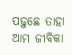ପଢ଼ୁଛେ ତାହା ଆମ ଜୀବିକା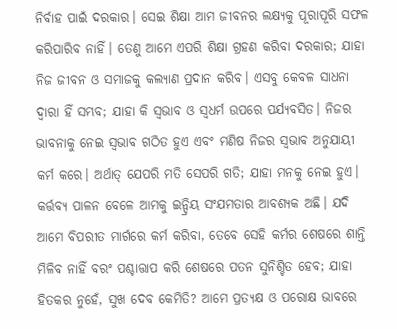ନିର୍ବାହ ପାଇଁ ଦରକାର। ସେଇ ଶିକ୍ଷା ଆମ ଜୀବନର ଲକ୍ଷ୍ୟକୁ ପୂରାପୂରି ସଫଳ କରିପାରିବ ନାହିଁ। ତେଣୁ ଆମେ ଏପରି ଶିକ୍ଷା ଗ୍ରହଣ କରିବା ଦରକାର; ଯାହା ନିଜ ଜୀବନ ଓ ସମାଜକୁ କଲ୍ୟାଣ ପ୍ରଦାନ କରିବ। ଏସବୁ କେବଳ ସାଧନା ଦ୍ୱାରା ହିଁ ସମ୍ଭବ; ଯାହା କି ସ୍ବଭାବ ଓ ସ୍ବଧର୍ମ ଉପରେ ପର୍ଯ୍ୟବସିତ। ନିଜର ଭାବନାକୁ ନେଇ ସ୍ବଭାବ ଗଠିତ ହୁଏ ଏବଂ ମଣିଷ ନିଜର ସ୍ବଭାବ ଅନୁଯାୟୀ କର୍ମ କରେ। ଅର୍ଥାତ୍‌ ଯେପରି ମତି ସେପରି ଗତି; ଯାହା ମନକୁ ନେଇ ହୁଏ। କର୍ତ୍ତବ୍ୟ ପାଳନ ବେଳେ ଆମକୁ ଇନ୍ଦ୍ରିୟ ସଂଯମତାର ଆବଶ୍ୟକ ଅଛି। ଯଦି ଆମେ ବିପରୀତ ମାର୍ଗରେ କର୍ମ କରିବା, ତେବେ ସେହି କର୍ମର ଶେଷରେ ଶାନ୍ତି ମିଳିବ ନାହିଁ ବରଂ ପଶ୍ଚାତ୍ତାପ କରି ଶେଷରେ ପତନ ସୁନିଶ୍ଚିତ ହେବ; ଯାହା ହିତକର ନୁହେଁ, ସୁଖ ଦେବ କେମିତି? ଆମେ ପ୍ରତ୍ୟକ୍ଷ ଓ ପରୋକ୍ଷ ଭାବରେ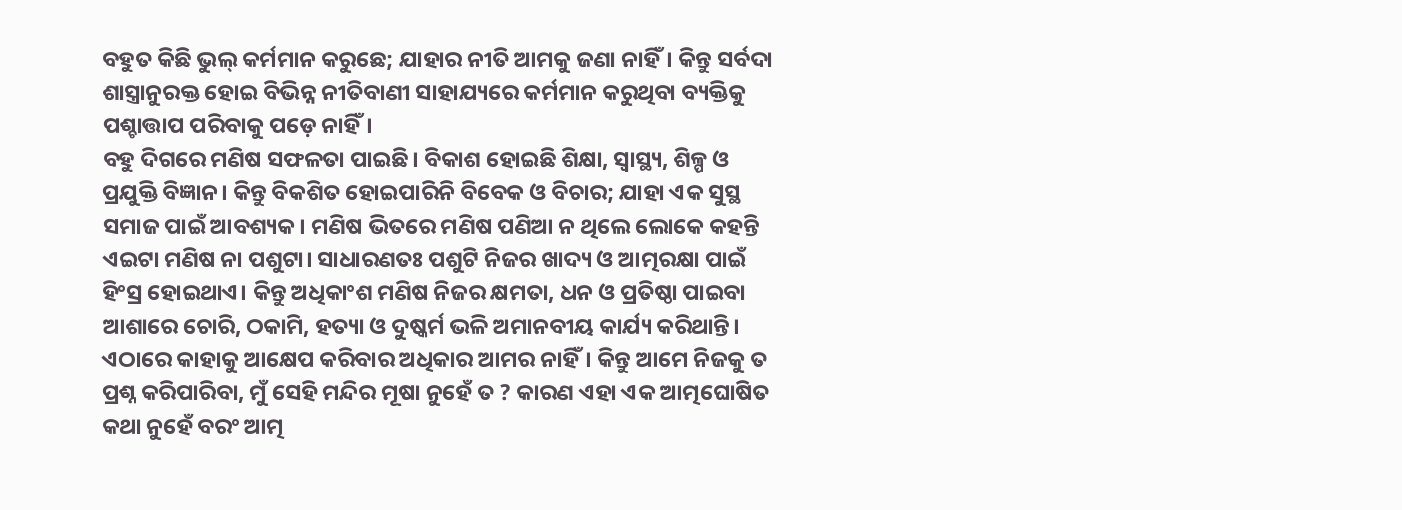ବହୁତ କିଛି ଭୁଲ୍‌ କର୍ମମାନ କରୁଛେ; ଯାହାର ନୀତି ଆମକୁ ଜଣା ନାହିଁ। କିନ୍ତୁ ସର୍ବଦା ଶାସ୍ତ୍ରାନୁରକ୍ତ ହୋଇ ବିଭିନ୍ନ ନୀତିବାଣୀ ସାହାଯ୍ୟରେ କର୍ମମାନ କରୁଥିବା ବ୍ୟକ୍ତିକୁ ପଶ୍ଚାତ୍ତାପ ପରିବାକୁ ପଡ଼େ ନାହିଁ।
ବହୁ ଦିଗରେ ମଣିଷ ସଫଳତା ପାଇଛି। ବିକାଶ ହୋଇଛି ଶିକ୍ଷା, ସ୍ବାସ୍ଥ୍ୟ, ଶିଳ୍ପ ଓ ପ୍ରଯୁକ୍ତି ବିଜ୍ଞାନ। କିନ୍ତୁ ବିକଶିତ ହୋଇପାରିନି ବିବେକ ଓ ବିଚାର; ଯାହା ଏକ ସୁସ୍ଥ ସମାଜ ପାଇଁ ଆବଶ୍ୟକ। ମଣିଷ ଭିତରେ ମଣିଷ ପଣିଆ ନ ଥିଲେ ଲୋକେ କହନ୍ତି ଏଇଟା ମଣିଷ ନା ପଶୁଟା। ସାଧାରଣତଃ ପଶୁଟି ନିଜର ଖାଦ୍ୟ ଓ ଆତ୍ମରକ୍ଷା ପାଇଁ ହିଂସ୍ର ହୋଇଥାଏ। କିନ୍ତୁ ଅଧିକାଂଶ ମଣିଷ ନିଜର କ୍ଷମତା, ଧନ ଓ ପ୍ରତିଷ୍ଠା ପାଇବା ଆଶାରେ ଚୋରି, ଠକାମି, ହତ୍ୟା ଓ ଦୁଷ୍କର୍ମ ଭଳି ଅମାନବୀୟ କାର୍ଯ୍ୟ କରିଥାନ୍ତି। ଏଠାରେ କାହାକୁ ଆକ୍ଷେପ କରିବାର ଅଧିକାର ଆମର ନାହିଁ। କିନ୍ତୁ ଆମେ ନିଜକୁ ତ ପ୍ରଶ୍ନ କରିପାରିବା, ମୁଁ ସେହି ମନ୍ଦିର ମୂଷା ନୁହେଁ ତ ? କାରଣ ଏହା ଏକ ଆତ୍ମଘୋଷିତ କଥା ନୁହେଁ ବରଂ ଆତ୍ମ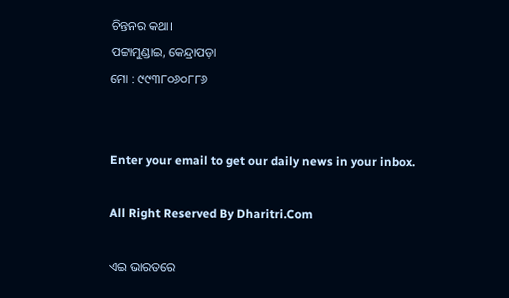ଚିନ୍ତନର କଥା।
ପଟ୍ଟାମୁଣ୍ଡାଇ, କେନ୍ଦ୍ରାପଡ଼ା
ମୋ : ୯୯୩୮୦୬୦୮୮୬


Enter your email to get our daily news in your inbox.

All Right Reserved By Dharitri.Com

ଏଇ ଭାରତରେ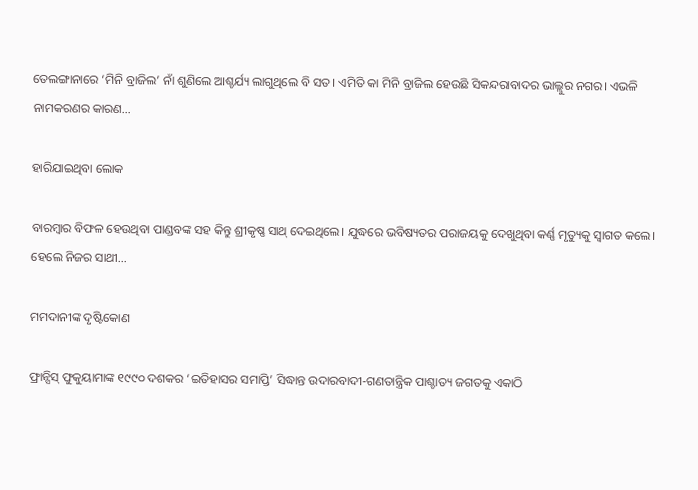ତେଲଙ୍ଗାନାରେ ‘ମିନି ବ୍ରାଜିଲ’ ନାଁ ଶୁଣିଲେ ଆଶ୍ଚର୍ଯ୍ୟ ଲାଗୁଥିଲେ ବି ସତ। ଏମିତି କା ମିନି ବ୍ରାଜିଲ ହେଉଛି ସିକନ୍ଦରାବାଦର ଭାଲ୍ଲୁର ନଗର। ଏଭଳି ନାମକରଣର କାରଣ…

ହାରିଯାଇଥିବା ଲୋକ

ବାରମ୍ବାର ବିଫଳ ହେଉଥିବା ପାଣ୍ଡବଙ୍କ ସହ କିନ୍ତୁ ଶ୍ରୀକୃଷ୍ଣ ସାଥ୍‌ ଦେଇଥିଲେ। ଯୁଦ୍ଧରେ ଭବିଷ୍ୟତର ପରାଜୟକୁ ଦେଖୁଥିବା କର୍ଣ୍ଣ ମୃତ୍ୟୁକୁ ସ୍ବାଗତ କଲେ। ହେଲେ ନିଜର ସାଥୀ…

ମମଦାନୀଙ୍କ ଦୃଷ୍ଟିକୋଣ

ଫ୍ରାନ୍ସିସ୍‌ ଫୁକୁୟାମାଙ୍କ ୧୯୯୦ ଦଶକର ‘ଇତିହାସର ସମାପ୍ତି’ ସିଦ୍ଧାନ୍ତ ଉଦାରବାଦୀ-ଗଣତାନ୍ତ୍ରିକ ପାଶ୍ଚାତ୍ୟ ଜଗତକୁ ଏକାଠି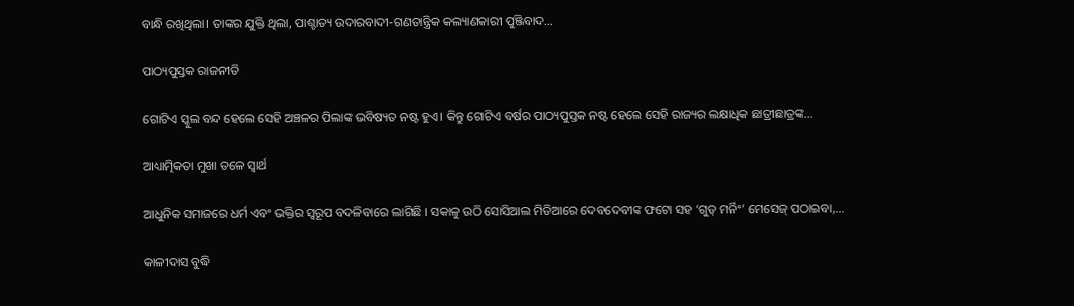ବାନ୍ଧି ରଖିଥିଲା। ତାଙ୍କର ଯୁକ୍ତି ଥିଲା, ପାଶ୍ଚାତ୍ୟ ଉଦାରବାଦୀ-ଗଣତାନ୍ତ୍ରିକ କଲ୍ୟାଣକାରୀ ପୁଞ୍ଜିବାଦ…

ପାଠ୍ୟପୁସ୍ତକ ରାଜନୀତି

ଗୋଟିଏ ସ୍କୁଲ ବନ୍ଦ ହେଲେ ସେହି ଅଞ୍ଚଳର ପିଲାଙ୍କ ଭବିଷ୍ୟତ ନଷ୍ଟ ହୁଏ। କିନ୍ତୁ ଗୋଟିଏ ବର୍ଷର ପାଠ୍ୟପୁସ୍ତକ ନଷ୍ଟ ହେଲେ ସେହି ରାଜ୍ୟର ଲକ୍ଷାଧିକ ଛାତ୍ରୀଛାତ୍ରଙ୍କ…

ଆଧ୍ୟାତ୍ମିକତା ମୁଖା ତଳେ ସ୍ବାର୍ଥ

ଆଧୁନିକ ସମାଜରେ ଧର୍ମ ଏବଂ ଭକ୍ତିର ସ୍ବରୂପ ବଦଳିବାରେ ଲାଗିଛି । ସକାଳୁ ଉଠି ସୋସିଆଲ ମିଡିଆରେ ଦେବଦେବୀଙ୍କ ଫଟୋ ସହ ‘ଗୁଡ୍‌ ମର୍ନିଂ’ ମେସେଜ୍‌ ପଠାଇବା,…

କାଳୀଦାସ ବୁଦ୍ଧି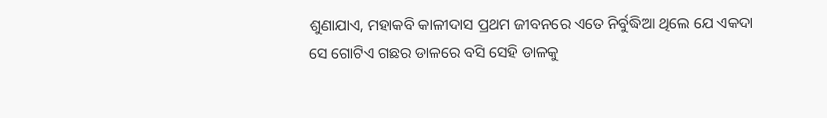ଶୁଣାଯାଏ, ମହାକବି କାଳୀଦାସ ପ୍ରଥମ ଜୀବନରେ ଏତେ ନିର୍ବୁଦ୍ଧିଆ ଥିଲେ ଯେ ଏକଦା ସେ ଗୋଟିଏ ଗଛର ଡାଳରେ ବସି ସେହି ଡାଳକୁ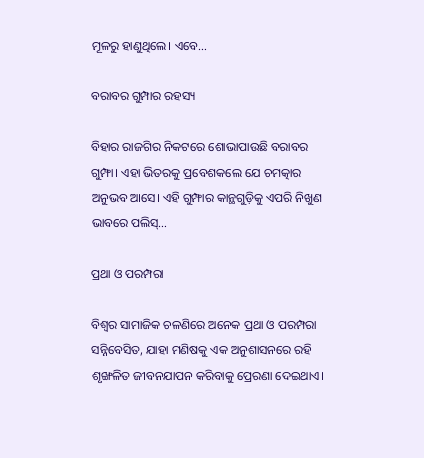ମୂଳରୁ ହାଣୁଥିଲେ। ଏବେ…

ବରାବର ଗୁମ୍ପାର ରହସ୍ୟ

ବିହାର ରାଜଗିର ନିକଟରେ ଶୋଭାପାଉଛି ବରାବର ଗୁମ୍ଫା। ଏହା ଭିତରକୁ ପ୍ରବେଶକଲେ ଯେ ଚମତ୍କାର ଅନୁଭବ ଆସେ। ଏହି ଗୁମ୍ଫାର କାନ୍ଥଗୁଡ଼ିକୁ ଏପରି ନିଖୁଣ ଭାବରେ ପଲିସ୍‌…

ପ୍ରଥା ଓ ପରମ୍ପରା

ବିଶ୍ୱର ସାମାଜିକ ଚଳଣିରେ ଅନେକ ପ୍ରଥା ଓ ପରମ୍ପରା ସନ୍ନିବେସିତ, ଯାହା ମଣିଷକୁ ଏକ ଅନୁଶାସନରେ ରହି ଶୃଙ୍ଖଳିତ ଜୀବନଯାପନ କରିବାକୁ ପ୍ରେରଣା ଦେଇଥାଏ।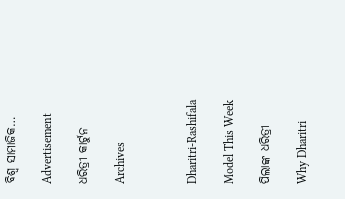ବିଶ୍ୱ ସାମାଜିକ…

Advertisement

ଧରିତ୍ରୀ କାର୍ଟୁନ

Archives



Dharitri-Rashifala

Model This Week

ପିଲାଙ୍କ ଧରିତ୍ରୀ

Why Dharitri